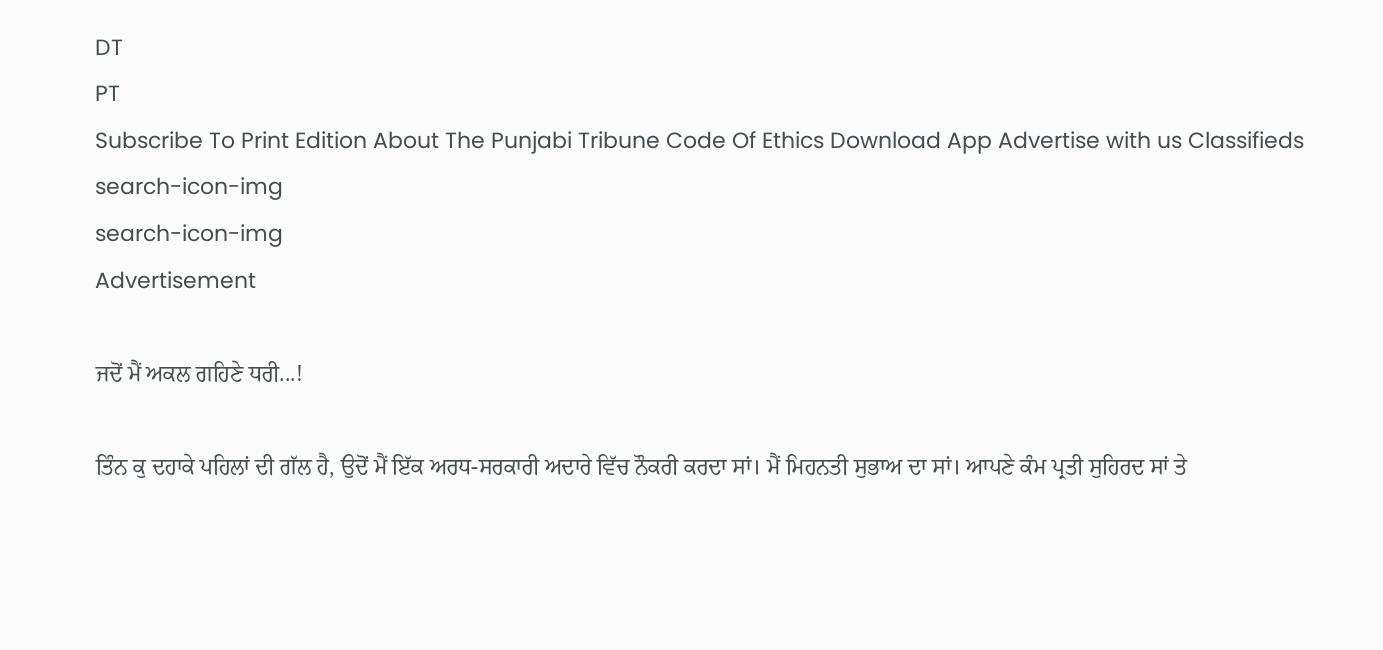DT
PT
Subscribe To Print Edition About The Punjabi Tribune Code Of Ethics Download App Advertise with us Classifieds
search-icon-img
search-icon-img
Advertisement

ਜਦੋਂ ਮੈਂ ਅਕਲ ਗਹਿਣੇ ਧਰੀ...!

ਤਿੰਨ ਕੁ ਦਹਾਕੇ ਪਹਿਲਾਂ ਦੀ ਗੱਲ ਹੈ, ਉਦੋਂ ਮੈਂ ਇੱਕ ਅਰਧ-ਸਰਕਾਰੀ ਅਦਾਰੇ ਵਿੱਚ ਨੌਕਰੀ ਕਰਦਾ ਸਾਂ। ਮੈਂ ਮਿਹਨਤੀ ਸੁਭਾਅ ਦਾ ਸਾਂ। ਆਪਣੇ ਕੰਮ ਪ੍ਰਤੀ ਸੁਹਿਰਦ ਸਾਂ ਤੇ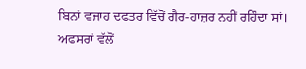ਬਿਨਾਂ ਵਜਾਹ ਦਫਤਰ ਵਿੱਚੋਂ ਗੈਰ-ਹਾਜ਼ਰ ਨਹੀਂ ਰਹਿੰਦਾ ਸਾਂ। ਅਫਸਰਾਂ ਵੱਲੋਂ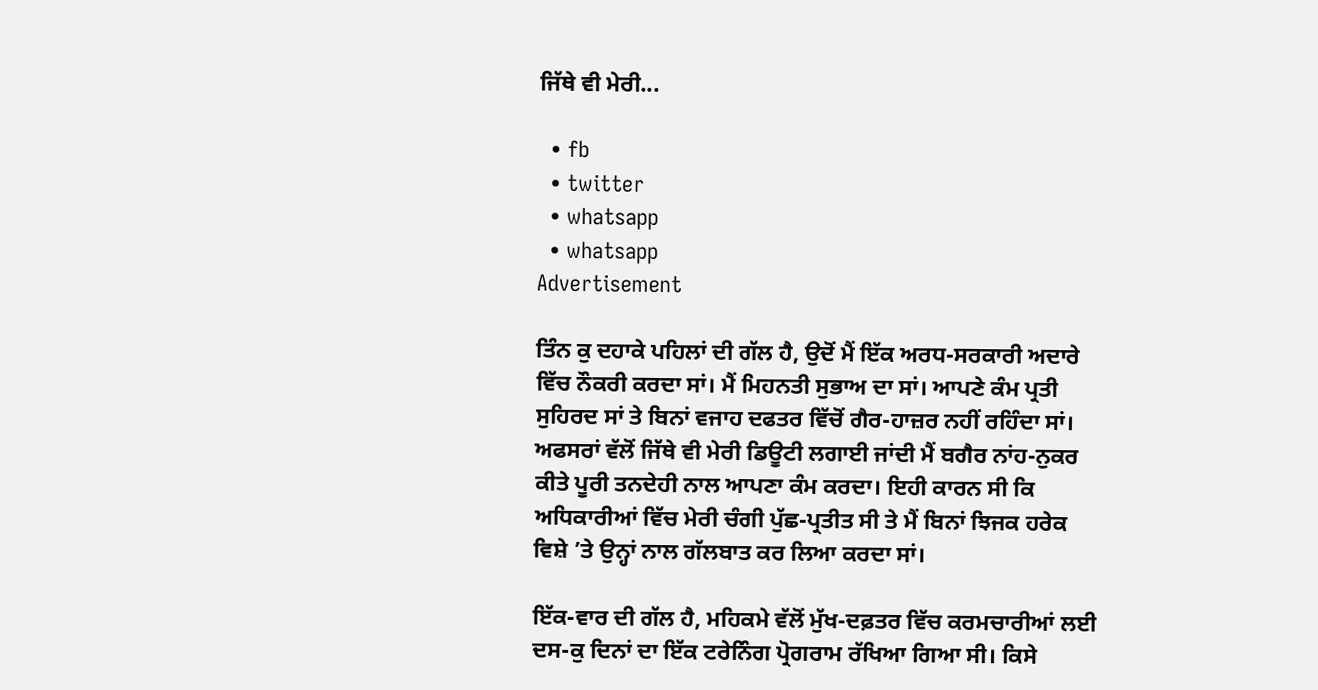ਜਿੱਥੇ ਵੀ ਮੇਰੀ...

  • fb
  • twitter
  • whatsapp
  • whatsapp
Advertisement

ਤਿੰਨ ਕੁ ਦਹਾਕੇ ਪਹਿਲਾਂ ਦੀ ਗੱਲ ਹੈ, ਉਦੋਂ ਮੈਂ ਇੱਕ ਅਰਧ-ਸਰਕਾਰੀ ਅਦਾਰੇ ਵਿੱਚ ਨੌਕਰੀ ਕਰਦਾ ਸਾਂ। ਮੈਂ ਮਿਹਨਤੀ ਸੁਭਾਅ ਦਾ ਸਾਂ। ਆਪਣੇ ਕੰਮ ਪ੍ਰਤੀ ਸੁਹਿਰਦ ਸਾਂ ਤੇ ਬਿਨਾਂ ਵਜਾਹ ਦਫਤਰ ਵਿੱਚੋਂ ਗੈਰ-ਹਾਜ਼ਰ ਨਹੀਂ ਰਹਿੰਦਾ ਸਾਂ। ਅਫਸਰਾਂ ਵੱਲੋਂ ਜਿੱਥੇ ਵੀ ਮੇਰੀ ਡਿਊਟੀ ਲਗਾਈ ਜਾਂਦੀ ਮੈਂ ਬਗੈਰ ਨਾਂਹ-ਨੁਕਰ ਕੀਤੇ ਪੂਰੀ ਤਨਦੇਹੀ ਨਾਲ ਆਪਣਾ ਕੰਮ ਕਰਦਾ। ਇਹੀ ਕਾਰਨ ਸੀ ਕਿ ਅਧਿਕਾਰੀਆਂ ਵਿੱਚ ਮੇਰੀ ਚੰਗੀ ਪੁੱਛ-ਪ੍ਰਤੀਤ ਸੀ ਤੇ ਮੈਂ ਬਿਨਾਂ ਝਿਜਕ ਹਰੇਕ ਵਿਸ਼ੇ ’ਤੇ ਉਨ੍ਹਾਂ ਨਾਲ ਗੱਲਬਾਤ ਕਰ ਲਿਆ ਕਰਦਾ ਸਾਂ।

ਇੱਕ-ਵਾਰ ਦੀ ਗੱਲ ਹੈ, ਮਹਿਕਮੇ ਵੱਲੋਂ ਮੁੱਖ-ਦਫ਼ਤਰ ਵਿੱਚ ਕਰਮਚਾਰੀਆਂ ਲਈ ਦਸ-ਕੁ ਦਿਨਾਂ ਦਾ ਇੱਕ ਟਰੇਨਿੰਗ ਪ੍ਰੋਗਰਾਮ ਰੱਖਿਆ ਗਿਆ ਸੀ। ਕਿਸੇ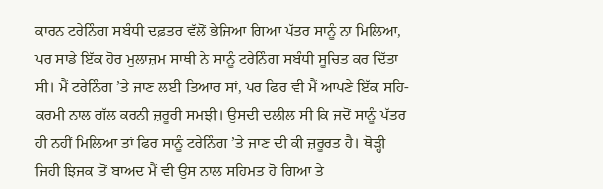ਕਾਰਨ ਟਰੇਨਿੰਗ ਸਬੰਧੀ ਦਫ਼ਤਰ ਵੱਲੋਂ ਭੇਜਿਆ ਗਿਆ ਪੱਤਰ ਸਾਨੂੰ ਨਾ ਮਿਲਿਆ, ਪਰ ਸਾਡੇ ਇੱਕ ਹੋਰ ਮੁਲਾਜ਼ਮ ਸਾਥੀ ਨੇ ਸਾਨੂੰ ਟਰੇਨਿੰਗ ਸਬੰਧੀ ਸੂਚਿਤ ਕਰ ਦਿੱਤਾ ਸੀ। ਮੈਂ ਟਰੇਨਿੰਗ ’ਤੇ ਜਾਣ ਲਈ ਤਿਆਰ ਸਾਂ, ਪਰ ਫਿਰ ਵੀ ਮੈਂ ਆਪਣੇ ਇੱਕ ਸਹਿ-ਕਰਮੀ ਨਾਲ ਗੱਲ ਕਰਨੀ ਜ਼ਰੂਰੀ ਸਮਝੀ। ਉਸਦੀ ਦਲੀਲ ਸੀ ਕਿ ਜਦੋਂ ਸਾਨੂੰ ਪੱਤਰ ਹੀ ਨਹੀਂ ਮਿਲਿਆ ਤਾਂ ਫਿਰ ਸਾਨੂੰ ਟਰੇਨਿੰਗ ’ਤੇ ਜਾਣ ਦੀ ਕੀ ਜ਼ਰੂਰਤ ਹੈ। ਥੋੜ੍ਹੀ ਜਿਹੀ ਝਿਜਕ ਤੋਂ ਬਾਅਦ ਮੈਂ ਵੀ ਉਸ ਨਾਲ ਸਹਿਮਤ ਹੋ ਗਿਆ ਤੇ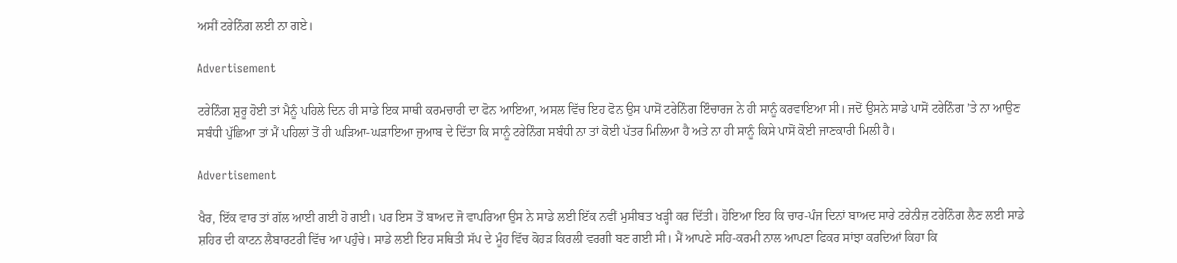ਅਸੀਂ ਟਰੇਨਿੰਗ ਲਈ ਨਾ ਗਏ।

Advertisement

ਟਰੇਨਿੰਗ ਸ਼ੁਰੂ ਹੋਈ ਤਾਂ ਮੈਨੂੰ ਪਹਿਲੇ ਦਿਨ ਹੀ ਸਾਡੇ ਇਕ ਸਾਥੀ ਕਰਮਚਾਰੀ ਦਾ ਫੋਨ ਆਇਆ, ਅਸਲ ਵਿੱਚ ਇਹ ਫੋਨ ਉਸ ਪਾਸੋਂ ਟਰੇਨਿੰਗ ਇੰਚਾਰਜ ਨੇ ਹੀ ਸਾਨੂੰ ਕਰਵਾਇਆ ਸੀ। ਜਦੋਂ ਉਸਨੇ ਸਾਡੇ ਪਾਸੋਂ ਟਰੇਨਿੰਗ ’ਤੇ ਨਾ ਆਉਣ ਸਬੰਧੀ ਪੁੱਛਿਆ ਤਾਂ ਮੈਂ ਪਹਿਲਾਂ ਤੋਂ ਹੀ ਘੜਿਆ-ਘੜਾਇਆ ਜੁਆਬ ਦੇ ਦਿੱਤਾ ਕਿ ਸਾਨੂੰ ਟਰੇਨਿੰਗ ਸਬੰਧੀ ਨਾ ਤਾਂ ਕੋਈ ਪੱਤਰ ਮਿਲਿਆ ਹੈ ਅਤੇ ਨਾ ਹੀ ਸਾਨੂੰ ਕਿਸੇ ਪਾਸੋਂ ਕੋਈ ਜਾਣਕਾਰੀ ਮਿਲੀ ਹੈ।

Advertisement

ਖੈਰ, ਇੱਕ ਵਾਰ ਤਾਂ ਗੱਲ ਆਈ ਗਈ ਹੋ ਗਈ। ਪਰ ਇਸ ਤੋਂ ਬਾਅਦ ਜੋ ਵਾਪਰਿਆ ਉਸ ਨੇ ਸਾਡੇ ਲਈ ਇੱਕ ਨਵੀਂ ਮੁਸੀਬਤ ਖੜ੍ਹੀ ਕਰ ਦਿੱਤੀ। ਹੋਇਆ ਇਹ ਕਿ ਚਾਰ-ਪੰਜ ਦਿਨਾਂ ਬਾਅਦ ਸਾਰੇ ਟਰੇਨੀਜ਼ ਟਰੇਨਿੰਗ ਲੈਣ ਲਈ ਸਾਡੇ ਸ਼ਹਿਰ ਦੀ ਕਾਟਨ ਲੈਬਾਰਟਰੀ ਵਿੱਚ ਆ ਪਹੁੰਚੇ। ਸਾਡੇ ਲਈ ਇਹ ਸਥਿਤੀ ਸੱਪ ਦੇ ਮੂੰਹ ਵਿੱਚ ਕੋਹੜ ਕਿਰਲੀ ਵਰਗੀ ਬਣ ਗਈ ਸੀ। ਮੈਂ ਆਪਣੇ ਸਹਿ-ਕਰਮੀ ਨਾਲ ਆਪਣਾ ਫਿਕਰ ਸਾਂਝਾ ਕਰਦਿਆਂ ਕਿਹਾ ਕਿ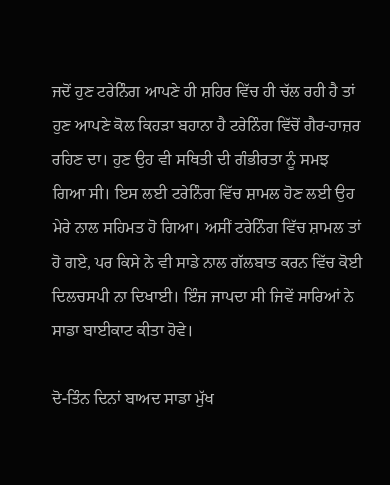ਜਦੋਂ ਹੁਣ ਟਰੇਨਿੰਗ ਆਪਣੇ ਹੀ ਸ਼ਹਿਰ ਵਿੱਚ ਹੀ ਚੱਲ ਰਹੀ ਹੈ ਤਾਂ ਹੁਣ ਆਪਣੇ ਕੋਲ ਕਿਹੜਾ ਬਹਾਨਾ ਹੈ ਟਰੇਨਿੰਗ ਵਿੱਚੋਂ ਗੈਰ-ਹਾਜ਼ਰ ਰਹਿਣ ਦਾ। ਹੁਣ ਉਹ ਵੀ ਸਥਿਤੀ ਦੀ ਗੰਭੀਰਤਾ ਨੂੰ ਸਮਝ ਗਿਆ ਸੀ। ਇਸ ਲਈ ਟਰੇਨਿੰਗ ਵਿੱਚ ਸ਼ਾਮਲ ਹੋਣ ਲਈ ਉਹ ਮੇਰੇ ਨਾਲ ਸਹਿਮਤ ਹੋ ਗਿਆ। ਅਸੀਂ ਟਰੇਨਿੰਗ ਵਿੱਚ ਸ਼ਾਮਲ ਤਾਂ ਹੋ ਗਏ, ਪਰ ਕਿਸੇ ਨੇ ਵੀ ਸਾਡੇ ਨਾਲ ਗੱਲਬਾਤ ਕਰਨ ਵਿੱਚ ਕੋਈ ਦਿਲਚਸਪੀ ਨਾ ਦਿਖਾਈ। ਇੰਜ ਜਾਪਦਾ ਸੀ ਜਿਵੇਂ ਸਾਰਿਆਂ ਨੇ ਸਾਡਾ ਬਾਈਕਾਟ ਕੀਤਾ ਹੋਵੇ।

ਦੋ-ਤਿੰਨ ਦਿਨਾਂ ਬਾਅਦ ਸਾਡਾ ਮੁੱਖ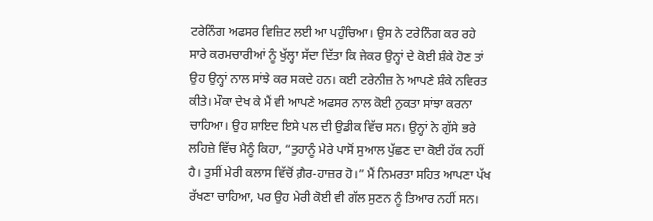ਟਰੇਨਿੰਗ ਅਫਸਰ ਵਿਜ਼ਿਟ ਲਈ ਆ ਪਹੁੰਚਿਆ। ਉਸ ਨੇ ਟਰੇਨਿੰਗ ਕਰ ਰਹੇ ਸਾਰੇ ਕਰਮਚਾਰੀਆਂ ਨੂੰ ਖੁੱਲ੍ਹਾ ਸੱਦਾ ਦਿੱਤਾ ਕਿ ਜੇਕਰ ਉਨ੍ਹਾਂ ਦੇ ਕੋਈ ਸ਼ੰਕੇ ਹੋਣ ਤਾਂ ਉਹ ਉਨ੍ਹਾਂ ਨਾਲ ਸਾਂਝੇ ਕਰ ਸਕਦੇ ਹਨ। ਕਈ ਟਰੇਨੀਜ਼ ਨੇ ਆਪਣੇ ਸ਼ੰਕੇ ਨਵਿਰਤ ਕੀਤੇ। ਮੌਕਾ ਦੇਖ ਕੇ ਮੈਂ ਵੀ ਆਪਣੇ ਅਫਸਰ ਨਾਲ ਕੋਈ ਨੁਕਤਾ ਸਾਂਝਾ ਕਰਨਾ ਚਾਹਿਆ। ਉਹ ਸ਼ਾਇਦ ਇਸੇ ਪਲ ਦੀ ਉਡੀਕ ਵਿੱਚ ਸਨ। ਉਨ੍ਹਾਂ ਨੇ ਗੁੱਸੇ ਭਰੇ ਲਹਿਜ਼ੇ ਵਿੱਚ ਮੈਨੂੰ ਕਿਹਾ, “ਤੁਹਾਨੂੰ ਮੇਰੇ ਪਾਸੋਂ ਸੁਆਲ ਪੁੱਛਣ ਦਾ ਕੋਈ ਹੱਕ ਨਹੀਂ ਹੈ। ਤੁਸੀਂ ਮੇਰੀ ਕਲਾਸ ਵਿੱਚੋਂ ਗ਼ੈਰ-ਹਾਜ਼ਰ ਹੋ।” ਮੈਂ ਨਿਮਰਤਾ ਸਹਿਤ ਆਪਣਾ ਪੱਖ ਰੱਖਣਾ ਚਾਹਿਆ, ਪਰ ਉਹ ਮੇਰੀ ਕੋਈ ਵੀ ਗੱਲ ਸੁਣਨ ਨੂੰ ਤਿਆਰ ਨਹੀਂ ਸਨ।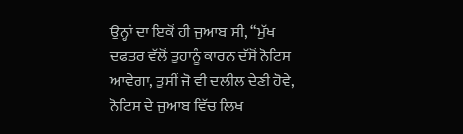ਉਨ੍ਹਾਂ ਦਾ ਇਕੋਂ ਹੀ ਜੁਆਬ ਸੀ, “ਮੁੱਖ ਦਫਤਰ ਵੱਲੋਂ ਤੁਹਾਨੂੰ ਕਾਰਨ ਦੱਸੋਂ ਨੋਟਿਸ ਆਵੇਗਾ, ਤੁਸੀਂ ਜੋ ਵੀ ਦਲੀਲ ਦੇਣੀ ਹੋਵੇ, ਨੋਟਿਸ ਦੇ ਜੁਆਬ ਵਿੱਚ ਲਿਖ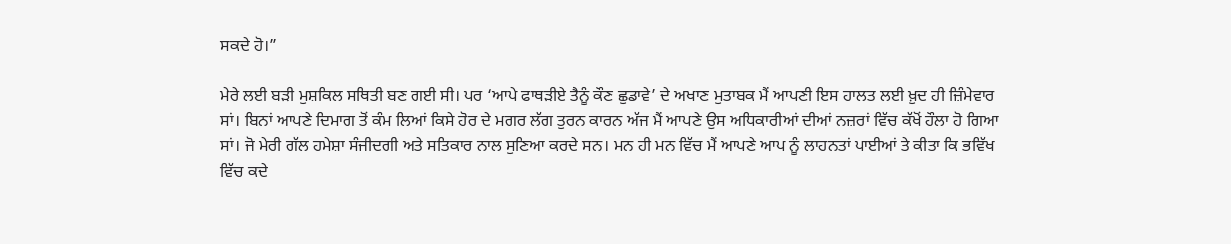ਸਕਦੇ ਹੋ।”

ਮੇਰੇ ਲਈ ਬੜੀ ਮੁਸ਼ਕਿਲ ਸਥਿਤੀ ਬਣ ਗਈ ਸੀ। ਪਰ ‘ਆਪੇ ਫਾਥੜੀਏ ਤੈਨੂੰ ਕੌਣ ਛੁਡਾਵੇ’ ਦੇ ਅਖਾਣ ਮੁਤਾਬਕ ਮੈਂ ਆਪਣੀ ਇਸ ਹਾਲਤ ਲਈ ਖ਼ੁਦ ਹੀ ਜ਼ਿੰਮੇਵਾਰ ਸਾਂ। ਬਿਨਾਂ ਆਪਣੇ ਦਿਮਾਗ ਤੋਂ ਕੰਮ ਲਿਆਂ ਕਿਸੇ ਹੋਰ ਦੇ ਮਗਰ ਲੱਗ ਤੁਰਨ ਕਾਰਨ ਅੱਜ ਮੈਂ ਆਪਣੇ ਉਸ ਅਧਿਕਾਰੀਆਂ ਦੀਆਂ ਨਜ਼ਰਾਂ ਵਿੱਚ ਕੱਖੋਂ ਹੌਲਾ ਹੋ ਗਿਆ ਸਾਂ। ਜੋ ਮੇਰੀ ਗੱਲ ਹਮੇਸ਼ਾ ਸੰਜੀਦਗੀ ਅਤੇ ਸਤਿਕਾਰ ਨਾਲ ਸੁਣਿਆ ਕਰਦੇ ਸਨ। ਮਨ ਹੀ ਮਨ ਵਿੱਚ ਮੈਂ ਆਪਣੇ ਆਪ ਨੂੰ ਲਾਹਨਤਾਂ ਪਾਈਆਂ ਤੇ ਕੀਤਾ ਕਿ ਭਵਿੱਖ ਵਿੱਚ ਕਦੇ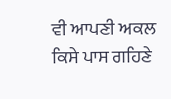ਵੀ ਆਪਣੀ ਅਕਲ ਕਿਸੇ ਪਾਸ ਗਹਿਣੇ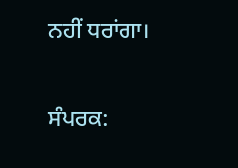ਨਹੀਂ ਧਰਾਂਗਾ।

ਸੰਪਰਕ: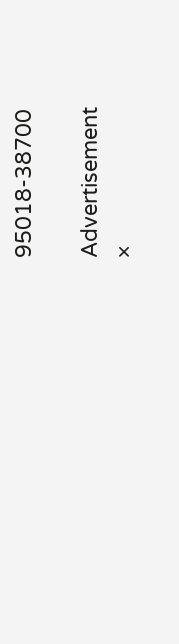95018-38700

Advertisement
×